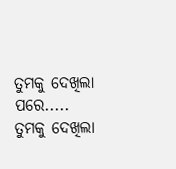ତୁମକୁ ଦେଖିଲା ପରେ.....
ତୁମକୁ ଦେଖିଲା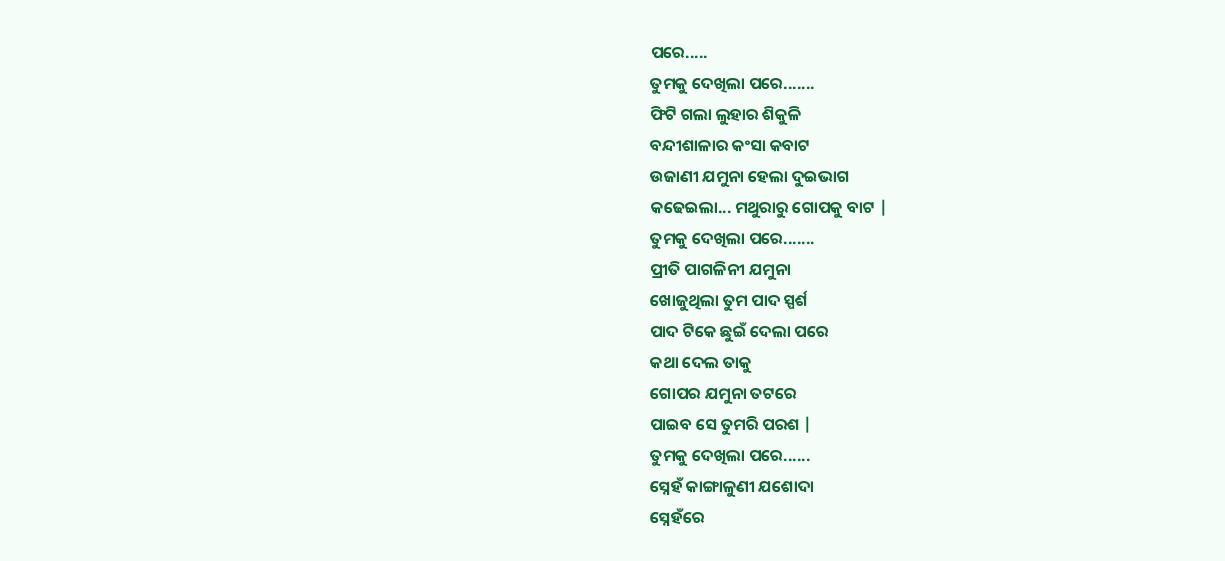ପରେ.....
ତୁମକୁ ଦେଖିଲା ପରେ.......
ଫିଟି ଗଲା ଲୁହାର ଶିକୁଳି
ବନ୍ଦୀଶାଳାର କଂସା କବାଟ
ଉଜାଣୀ ଯମୁନା ହେଲା ଦୁଇଭାଗ
କଢେଇଲା... ମଥୁରାରୁ ଗୋପକୁ ବାଟ |
ତୁମକୁ ଦେଖିଲା ପରେ.......
ପ୍ରୀତି ପାଗଳିନୀ ଯମୁନା
ଖୋଜୁଥିଲା ତୁମ ପାଦ ସ୍ପର୍ଶ
ପାଦ ଟିକେ ଛୁଇଁ ଦେଲା ପରେ
କଥା ଦେଲ ତାକୁ
ଗୋପର ଯମୁନା ତଟରେ
ପାଇବ ସେ ତୁମରି ପରଶ |
ତୁମକୁ ଦେଖିଲା ପରେ......
ସ୍ନେହଁ କାଙ୍ଗାଳୁଣୀ ଯଶୋଦା
ସ୍ନେହଁରେ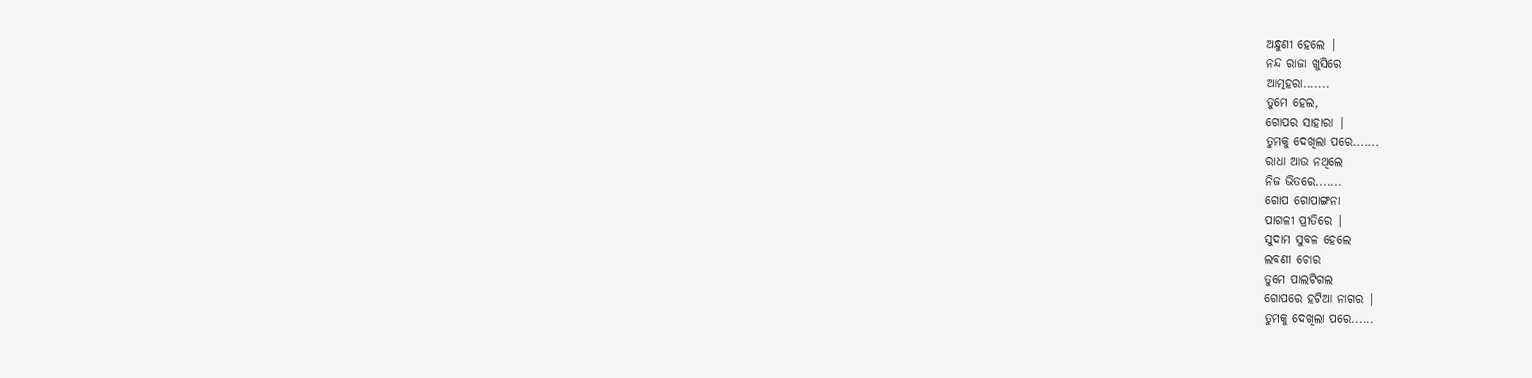ଅନ୍ଧୁଣୀ ହେଲେ |
ନନ୍ଦ ରାଜା ଖୁସିରେ
ଆତ୍ମହରା.......
ତୁମେ ହେଲ,
ଗୋପର ସାହାରା |
ତୁମକୁ ଦେଖିଲା ପରେ.......
ରାଧା ଆଉ ନଥିଲେ
ନିଜ ଭିତରେ.......
ଗୋପ ଗୋପାଙ୍ଗନା
ପାଗଳୀ ପ୍ରୀତିରେ |
ସୁଦାମ ସୁବଳ ହେଲେ
ଲବଣୀ ଚୋର
ତୁମେ ପାଲଟିଗଲ
ଗୋପରେ ହଟିଆ ନାଗର |
ତୁମକୁ ଦେଖିଲା ପରେ......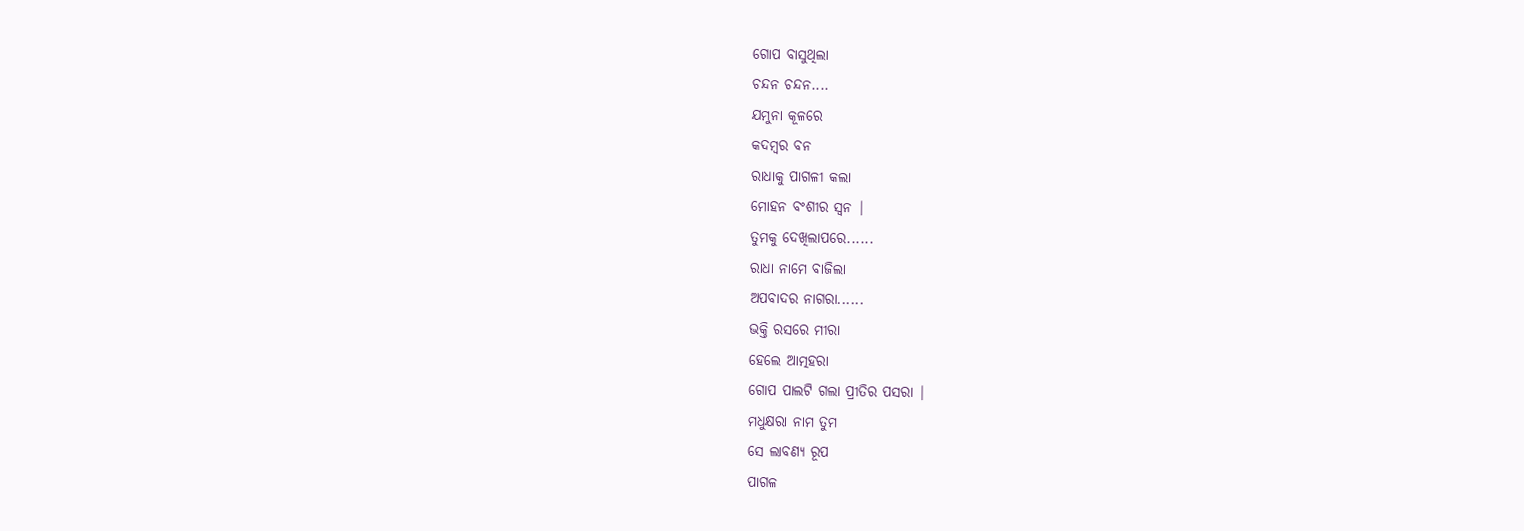ଗୋପ ବାସୁଥିଲା
ଚନ୍ଦନ ଚନ୍ଦନ....
ଯମୁନା କୂଳରେ
କଦମ୍ବର ବନ
ରାଧାକୁ ପାଗଳୀ କଲା
ମୋହନ ବଂଶୀର ସ୍ଵନ |
ତୁମକୁ ଦେଖିଲାପରେ......
ରାଧା ନାମେ ବାଜିଲା
ଅପବାଦର ନାଗରା......
ଭକ୍ତି ରସରେ ମୀରା
ହେଲେ ଆତ୍ମହରା
ଗୋପ ପାଲଟି ଗଲା ପ୍ରୀତିର ପସରା |
ମଧୁକ୍ଷରା ନାମ ତୁମ
ସେ ଲାବଣ୍ୟ ରୂପ
ପାଗଳ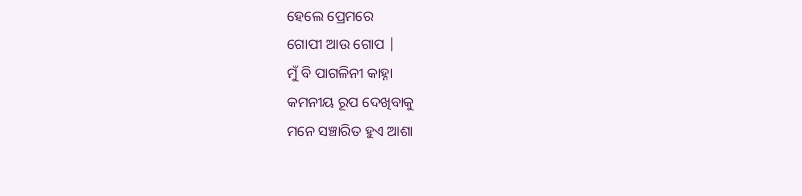ହେଲେ ପ୍ରେମରେ
ଗୋପୀ ଆଉ ଗୋପ |
ମୁଁ ବି ପାଗଳିନୀ କାହ୍ନା
କମନୀୟ ରୂପ ଦେଖିବାକୁ
ମନେ ସଞ୍ଚାରିତ ହୁଏ ଆଶା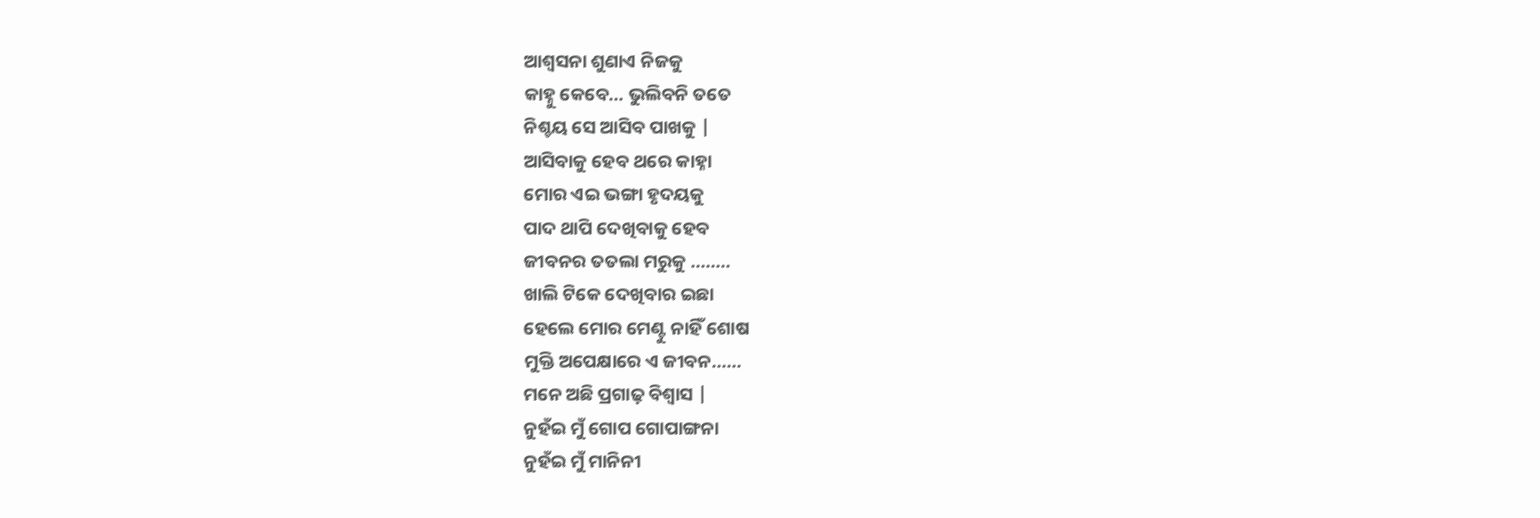ଆଶ୍ବସନା ଶୁଣାଏ ନିଜକୁ
କାହ୍ନୁ କେବେ... ଭୁଲିବନି ତତେ
ନିଶ୍ଚୟ ସେ ଆସିବ ପାଖକୁ |
ଆସିବାକୁ ହେବ ଥରେ କାହ୍ନା
ମୋର ଏଇ ଭଙ୍ଗା ହୃଦୟକୁ
ପାଦ ଥାପି ଦେଖିବାକୁ ହେବ
ଜୀବନର ତତଲା ମରୁକୁ ........
ଖାଲି ଟିକେ ଦେଖିବାର ଇଛା
ହେଲେ ମୋର ମେଣ୍ଟୁ ନାହିଁ ଶୋଷ
ମୁକ୍ତି ଅପେକ୍ଷାରେ ଏ ଜୀବନ......
ମନେ ଅଛି ପ୍ରଗାଢ଼ ବିଶ୍ଵାସ |
ନୁହଁଇ ମୁଁ ଗୋପ ଗୋପାଙ୍ଗନା
ନୁହଁଇ ମୁଁ ମାନିନୀ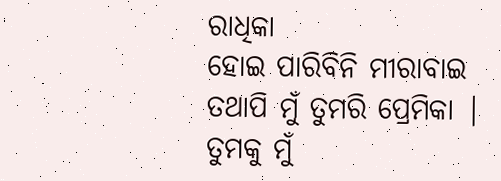ରାଧିକା
ହୋଇ ପାରିବିନି ମୀରାବାଇ
ତଥାପି ମୁଁ ତୁମରି ପ୍ରେମିକା |
ତୁମକୁ ମୁଁ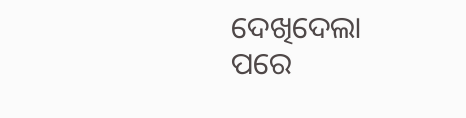ଦେଖିଦେଲା ପରେ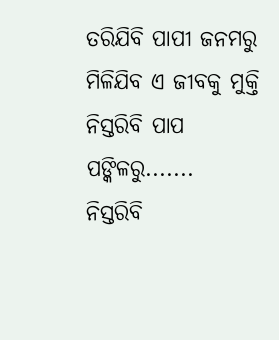ତରିଯିବି ପାପୀ ଜନମରୁ
ମିଳିଯିବ ଏ ଜୀବକୁ ମୁକ୍ତି
ନିସ୍ତରିବି ପାପ ପଙ୍କିଳରୁ.......
ନିସ୍ତରିବି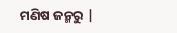ମଣିଷ ଜନ୍ମରୁ |